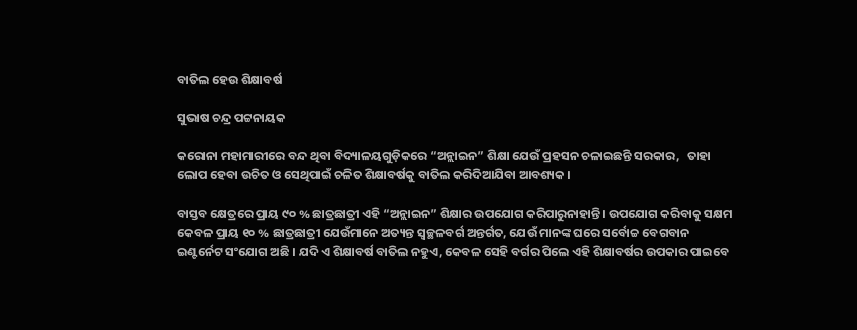ବାତିଲ ହେଉ ଶିକ୍ଷାବର୍ଷ

ସୁଭାଷ ଚନ୍ଦ୍ର ପଟ୍ଟନାୟକ

କରୋନା ମହାମାରୀରେ ବନ୍ଦ ଥିବା ବିଦ୍ୟାଳୟଗୁଡ଼ିକରେ “ଅନ୍ଲାଇନ” ଶିକ୍ଷା ଯେଉଁ ପ୍ରହସନ ଚଳାଇଛନ୍ତି ସରକାର,   ତାହା ଲୋପ ହେବା ଉଚିତ ଓ ସେଥିପାଇଁ ଚଳିତ ଶିକ୍ଷାବର୍ଷକୁ ବାତିଲ କରିଦିଆଯିବା ଆବଶ୍ୟକ ।

ବାସ୍ତବ କ୍ଷେତ୍ରରେ ପ୍ରାୟ ୯୦ % ଛାତ୍ରଛାତ୍ରୀ ଏହି “ଅନ୍ଲାଇନ” ଶିକ୍ଷାର ଉପଯୋଗ କରିପାରୁନାହାନ୍ତି । ଉପଯୋଗ କରିବାକୁ ସକ୍ଷମ କେବଳ ପ୍ରାୟ ୧୦ % ଛାତ୍ରଛାତ୍ରୀ ଯେଉଁମାନେ ଅତ୍ୟନ୍ତ ସ୍ବଚ୍ଛଳବର୍ଗ ଅନ୍ତର୍ଗତ, ଯେଉଁ ମାନଙ୍କ ଘରେ ସର୍ବୋଚ୍ଚ ବେଗବାନ ଇଣ୍ଟର୍ନେଟ ସଂଯୋଗ ଅଛି । ଯଦି ଏ ଶିକ୍ଷାବର୍ଷ ବାତିଲ ନହୁଏ, କେବଳ ସେହି ବର୍ଗର ପିଲେ ଏହି ଶିକ୍ଷାବର୍ଷର ଉପକାର ପାଇବେ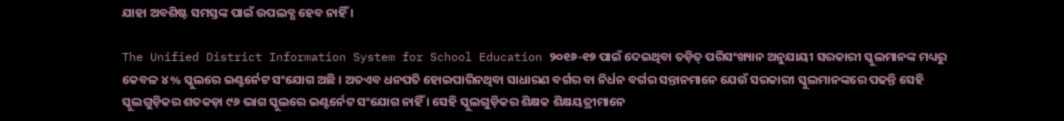ଯାହା ଅବଶିଷ୍ଟ ସମସ୍ତଙ୍କ ପାଇଁ ଉପଲବ୍ଧ ହେବ ନାହିଁ ।

The Unified District Information System for School Education ୨୦୧୬-୧୭ ପାଇଁ ଦେଇଥିବା ତଡ଼ିତ୍ ପରିସଂଖ୍ୟାନ ଅନୁଯାୟୀ ସରକାରୀ ସ୍କୁଲମାନଙ୍କ ମଧ୍ୟରୁ କେବଳ ୪% ସ୍କୁଲରେ ଇଣ୍ଟର୍ନେଟ ସଂଯୋଗ ଅଛି । ଅତଏବ ଧନପତି ହୋଇପାରିନଥିବା ସାଧାରଣ ବର୍ଗର ବା ନିର୍ଧନ ବର୍ଗର ସନ୍ତାନମାନେ ଯେଉଁ ସରକାରୀ ସ୍କୁଲମାନଙ୍କରେ ପଢନ୍ତି ସେହି ସ୍କୁଲଗୁଡ଼ିକର ଶତକଡ଼ା ୯୬ ଭାଗ ସ୍କୁଲରେ ଇଣ୍ଟର୍ନେଟ ସଂଯୋଗ ନାହିଁ । ସେହି ସ୍କୁଲଗୁଡ଼ିକର ଶିକ୍ଷକ ଶିକ୍ଷୟତ୍ରୀମାନେ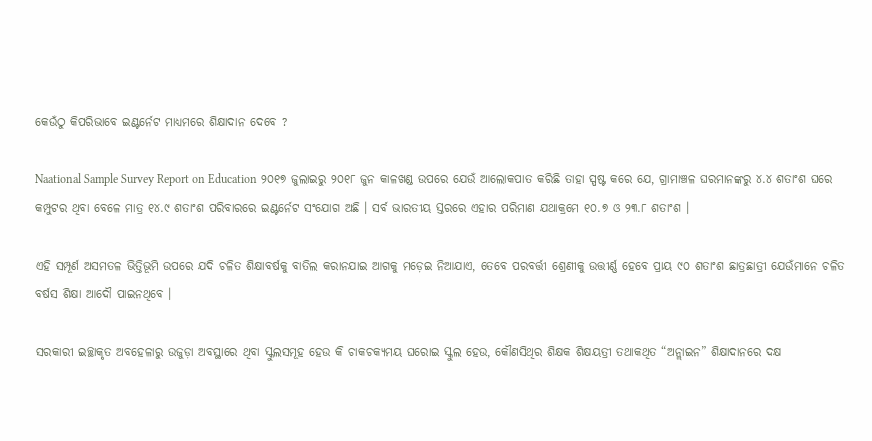କେଉଁଠୁ କିପରିଭାବେ ଇଣ୍ଟର୍ନେଟ ମାଧ୍ୟମରେ ଶିକ୍ଷାଦାନ ଦେବେ ?

Naational Sample Survey Report on Education ୨୦୧୭ ଜୁଲାଇରୁ ୨୦୧୮ ଜୁନ କାଳଖଣ୍ଡ ଉପରେ ଯେଉଁ ଆଲୋକପାତ କରିଛି ତାହା ସ୍ପଷ୍ଟ କରେ ଯେ, ଗ୍ରାମାଞ୍ଚଳ ଘରମାନଙ୍କରୁ ୪.୪ ଶତାଂଶ ଘରେ କମ୍ପୁଟର ଥିବା ବେଳେ ମାତ୍ର ୧୪.୯ ଶତାଂଶ ପରିବାରରେ ଇଣ୍ଟର୍ନେଟ ସଂଯୋଗ ଅଛି । ସର୍ବ ଭାରତୀୟ ସ୍ତରରେ ଏହାର ପରିମାଣ ଯଥାକ୍ରମେ ୧୦.୭ ଓ ୨୩.୮ ଶତାଂଶ ।

ଏହି ସମ୍ପୂର୍ଣ ଅସମତଳ ଭିତ୍ତିଭୂମି ଉପରେ ଯଦି ଚଳିତ ଶିକ୍ଷାବର୍ଷକୁ ବାତିଲ କରାନଯାଇ ଆଗକୁ ମଡ଼େଇ ନିଆଯାଏ, ତେବେ ପରବର୍ତ୍ତୀ ଶ୍ରେଣୀକୁ ଉତ୍ତୀର୍ଣ୍ଣ ହେବେ ପ୍ରାୟ ୯୦ ଶତାଂଶ ଛାତ୍ରଛାତ୍ରୀ ଯେଉଁମାନେ ଚଳିତ ବର୍ଷସ ଶିକ୍ଷା ଆଦୌ ପାଇନଥିବେ ।

ସରକାରୀ ଇଚ୍ଛାକୃତ ଅବହେଳାରୁ ଉଜୁଡ଼ା ଅବସ୍ଥାରେ ଥିବା ସ୍କୁଲସମୂହ ହେଉ କି ଚାକଚକ୍ୟମୟ ଘରୋଇ ସ୍କୁଲ ହେଉ, କୌଣସିଥିର ଶିକ୍ଷକ ଶିକ୍ଷୟତ୍ରୀ ତଥାକଥିତ “ଅନ୍ଲାଇନ” ଶିକ୍ଷାଦାନରେ ଦକ୍ଷ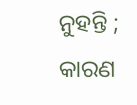ନୁହନ୍ତି ; କାରଣ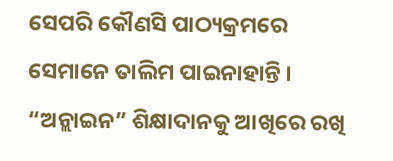ସେପରି କୌଣସି ପାଠ୍ୟକ୍ରମରେ ସେମାନେ ତାଲିମ ପାଇନାହାନ୍ତି । “ଅନ୍ଲାଇନ” ଶିକ୍ଷାଦାନକୁ ଆଖିରେ ରଖି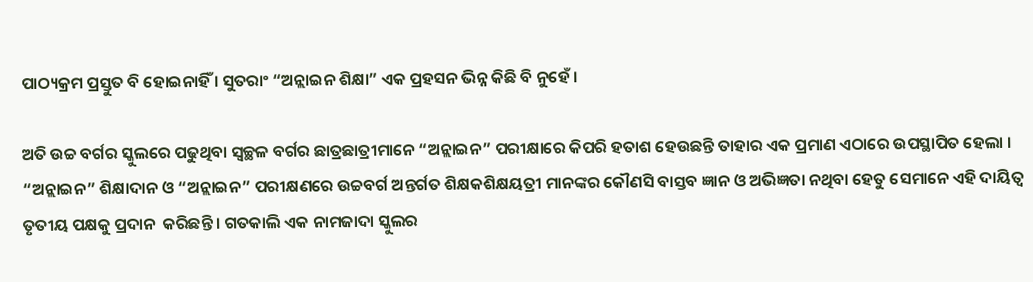ପାଠ୍ୟକ୍ରମ ପ୍ରସ୍ତୁତ ବି ହୋଇନାହିଁ । ସୁତରାଂ “ଅନ୍ଲାଇନ ଶିକ୍ଷା” ଏକ ପ୍ରହସନ ଭିନ୍ନ କିଛି ବି ନୁହେଁ ।

ଅତି ଉଚ୍ଚ ବର୍ଗର ସ୍କୁଲରେ ପଢୁଥିବା ସ୍ବଚ୍ଛଳ ବର୍ଗର ଛାତ୍ରଛାତ୍ରୀମାନେ “ଅନ୍ଲାଇନ” ପରୀକ୍ଷାରେ କିପରି ହତାଶ ହେଉଛନ୍ତି ତାହାର ଏକ ପ୍ରମାଣ ଏଠାରେ ଉପସ୍ଥାପିତ ହେଲା । “ଅନ୍ଲାଇନ” ଶିକ୍ଷାଦାନ ଓ “ଅନ୍ଲାଇନ” ପରୀକ୍ଷଣରେ ଉଚ୍ଚବର୍ଗ ଅନ୍ତର୍ଗତ ଶିକ୍ଷକଶିକ୍ଷୟତ୍ରୀ ମାନଙ୍କର କୌଣସି ବାସ୍ତବ ଜ୍ଞାନ ଓ ଅଭିଜ୍ଞତା ନଥିବା ହେତୁ ସେମାନେ ଏହି ଦାୟିତ୍ଵ ତୃତୀୟ ପକ୍ଷକୁ ପ୍ରଦାନ  କରିଛନ୍ତି । ଗତକାଲି ଏକ ନାମଜାଦା ସ୍କୁଲର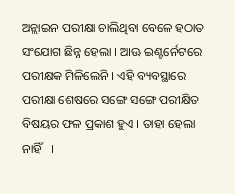ଅନ୍ଲାଇନ ପରୀକ୍ଷା ଚାଲିଥିବା ବେଳେ ହଠାତ ସଂଯୋଗ ଛିନ୍ନ ହେଲା । ଆଊ ଇଣ୍ଟର୍ନେଟରେ ପରୀକ୍ଷକ ମିଳିଲେନି । ଏହି ବ୍ୟବସ୍ଥାରେ ପରୀକ୍ଷା ଶେଷରେ ସଙ୍ଗେ ସଙ୍ଗେ ପରୀକ୍ଷିତ ବିଷୟର ଫଳ ପ୍ରକାଶ ହୁଏ । ତାହା ହେଲା ନାହିଁ   ।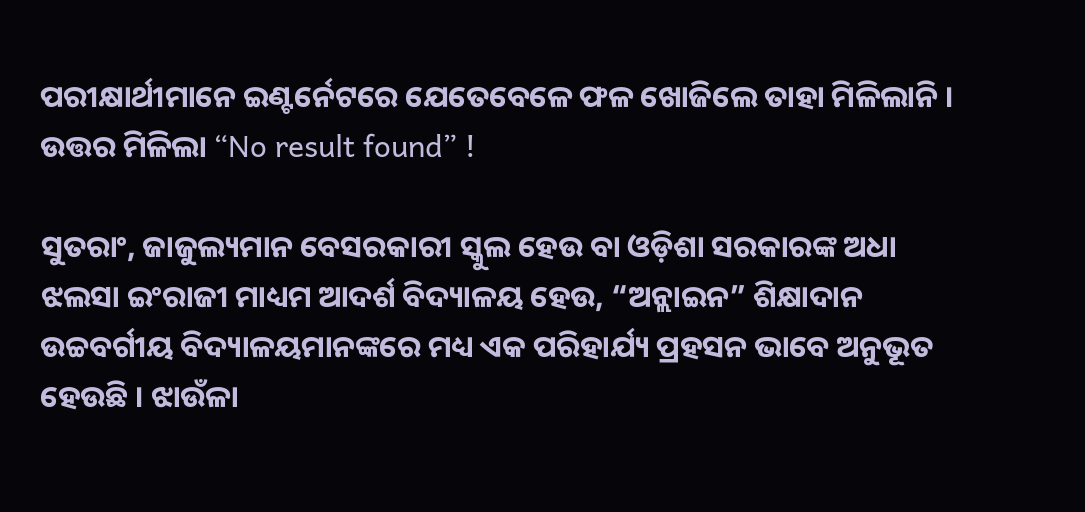ପରୀକ୍ଷାର୍ଥୀମାନେ ଇଣ୍ଟର୍ନେଟରେ ଯେତେବେଳେ ଫଳ ଖୋଜିଲେ ତାହା ମିଳିଲାନି । ଉତ୍ତର ମିଳିଲା “No result found” !

ସୁତରାଂ, ଜାଜୁଲ୍ୟମାନ ବେସରକାରୀ ସ୍କୁଲ ହେଉ ବା ଓଡ଼ିଶା ସରକାରଙ୍କ ଅଧା ଝଲସା ଇଂରାଜୀ ମାଧ୍ୟମ ଆଦର୍ଶ ବିଦ୍ୟାଳୟ ହେଉ, “ଅନ୍ଲାଇନ” ଶିକ୍ଷାଦାନ  ଉଚ୍ଚବର୍ଗୀୟ ବିଦ୍ୟାଳୟମାନଙ୍କରେ ମଧ୍ୟ ଏକ ପରିହାର୍ଯ୍ୟ ପ୍ରହସନ ଭାବେ ଅନୁଭୂତ ହେଉଛି । ଝାଉଁଳା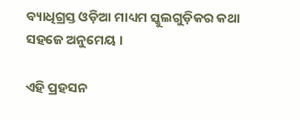ବ୍ୟାଧିଗ୍ରସ୍ତ ଓଡ଼ିଆ ମାଧ୍ୟମ ସ୍କୁଲଗୁଡ଼ିକର କଥା ସହଜେ ଅନୁମେୟ ।

ଏହି ପ୍ରହସନ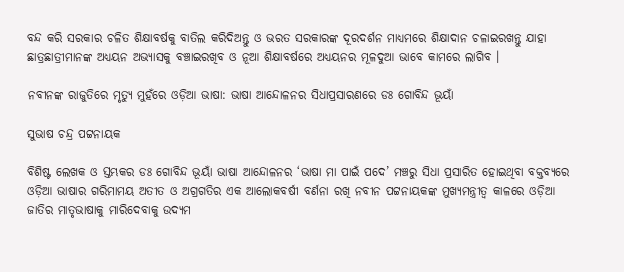ବନ୍ଦ କରି ସରକାର ଚଳିତ ଶିକ୍ଷାବର୍ଷକୁ ବାତିଲ କରିଦିଅନ୍ତୁ ଓ ଭରତ ସରକାରଙ୍କ ଦୂରଦର୍ଶନ ମାଧ୍ୟମରେ ଶିକ୍ଷାଦାନ ଚଳାଇରଖନ୍ତୁ ଯାହା ଛାତ୍ରଛାତ୍ରୀମାନଙ୍କ ଅଧ୍ୟୟନ ଅଭ୍ୟାସକୁ ବଞ୍ଚାଇରଖିବ ଓ ନୂଆ ଶିକ୍ଷାବର୍ଷରେ ଅଧ୍ୟୟନର ମୂଳଦୁଆ ଭାବେ କାମରେ ଲାଗିବ ।

ନବୀନଙ୍କ ରାଜୁତିରେ ମୃତ୍ୟୁ ମୁହଁରେ ଓଡ଼ିଆ ଭାଷା: ଭାଷା ଆନ୍ଦୋଳନର ସିଧାପ୍ରସାରଣରେ ଡଃ ଗୋବିନ୍ଦ ଭୂୟାଁ

ସୁଭାଷ ଚନ୍ଦ୍ର ପଟ୍ଟନାୟକ

ବିଶିଷ୍ଟ ଲେଖକ ଓ ସ୍ତମ୍ଭକର ଡଃ ଗୋବିନ୍ଦ ଭୂୟାଁ ଭାଷା ଆନ୍ଦୋଳନର ‘ଭାଷା ମା ପାଇଁ ପଦେ’ ମଞ୍ଚରୁ ସିଧା ପ୍ରସାରିତ ହୋଇଥିବା ବକ୍ତବ୍ୟରେ ଓଡ଼ିଆ ଭାଷାର ଗରିମାମୟ ଅତୀତ ଓ ଅଗ୍ରଗତିର ଏକ ଆଲୋକବର୍ଷୀ ବର୍ଣନା ରଖି ନବୀନ ପଟ୍ଟନାୟକଙ୍କ ମୁଖ୍ୟମନ୍ତ୍ରୀତ୍ଵ କାଳରେ ଓଡ଼ିଆ ଜାତିର ମାତୃଭାଷାକୁ ମାରିଦେବାକୁ ଉଦ୍ୟମ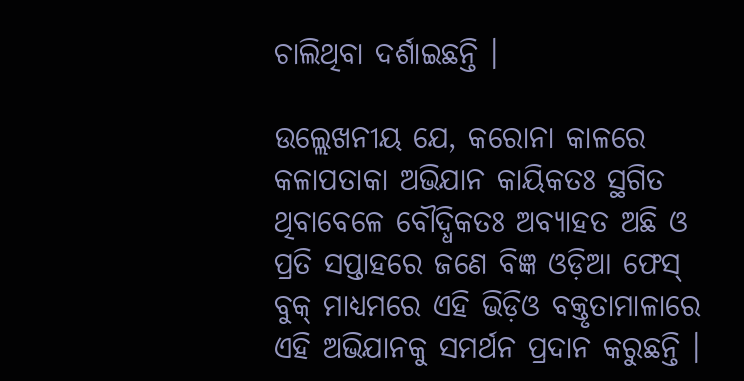ଚାଲିଥିବା ଦର୍ଶାଇଛନ୍ତି ।

ଉଲ୍ଲେଖନୀୟ ଯେ, କରୋନା କାଳରେ କଳାପତାକା ଅଭିଯାନ କାୟିକତଃ ସ୍ଥଗିତ ଥିବାବେଳେ ବୌଦ୍ଧିକତଃ ଅବ୍ୟାହତ ଅଛି ଓ ପ୍ରତି ସପ୍ତାହରେ ଜଣେ ବିଜ୍ଞ ଓଡ଼ିଆ ଫେସ୍ ବୁକ୍ ମାଧ୍ୟମରେ ଏହି ଭିଡ଼ିଓ ବକ୍ତୃତାମାଳାରେ ଏହି ଅଭିଯାନକୁ ସମର୍ଥନ ପ୍ରଦାନ କରୁଛନ୍ତି ।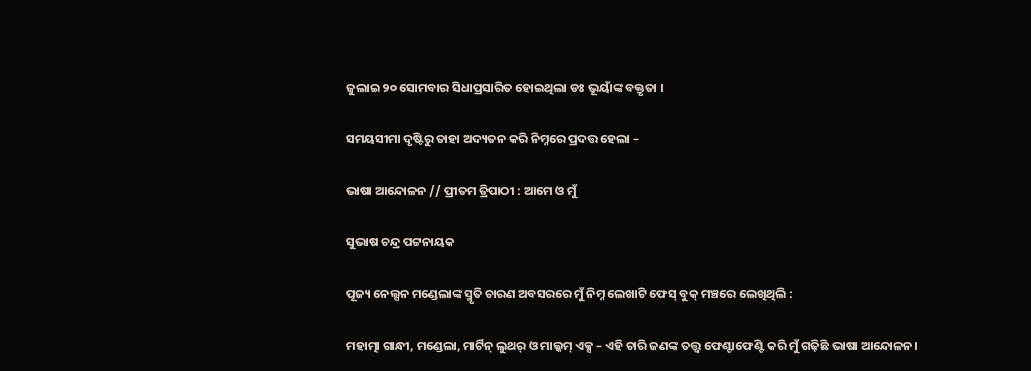ଜୁଲାଇ ୨୦ ସୋମବାର ସିଧାପ୍ରସାରିତ ହୋଇଥିଲା ଡଃ ଭୂୟାଁଙ୍କ ବକ୍ତୃତା ।

ସମୟସୀମା ଦୃଷ୍ଟିରୁ ତାହା ଅଦ୍ୟତନ କରି ନିମ୍ନରେ ପ୍ରଦତ୍ତ ହେଲା –

ଭାଷା ଆନ୍ଦୋଳନ // ପ୍ରୀତମ ତ୍ରିପାଠୀ : ଆମେ ଓ ମୁଁ

ସୁଭାଷ ଚନ୍ଦ୍ର ପଟ୍ଟନାୟକ

ପୂଜ୍ୟ ନେଲ୍ସନ ମଣ୍ଡେଲାଙ୍କ ସ୍ମୃତି ଚାରଣ ଅବସରରେ ମୁଁ ନିମ୍ନ ଲେଖାଟି ଫେସ୍ ବୁକ୍ ମଞ୍ଚରେ ଲେଖିଥିଲି :

ମହାତ୍ମା ଗାନ୍ଧୀ, ମଣ୍ଡେଲା, ମାର୍ଟିନ୍ ଲୁଥର୍ ଓ ମାଲ୍କମ୍ ଏକ୍ସ – ଏହି ଚାରି ଜଣଙ୍କ ତତ୍ତ୍ଵ ଫେଣ୍ଟାଫେଣ୍ଟି କରି ମୁଁ ଗଢ଼ିଛି ଭାଷା ଆନ୍ଦୋଳନ।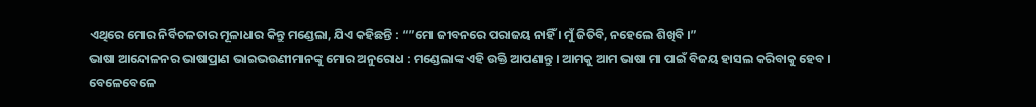ଏଥିରେ ମୋର ନିର୍ବିଚଳତାର ମୂଳାଧାର କିନ୍ତୁ ମଣ୍ଡେଲା, ଯିଏ କହିଛନ୍ତି : “”ମୋ ଜୀବନରେ ପରାଜୟ ନାହିଁ । ମୁଁ ଜିତିବି, ନହେଲେ ଶିଖିବି ।”
ଭାଷା ଆନ୍ଦୋଳନର ଭାଷାପ୍ରାଣ ଭାଇଭଉଣୀମାନଙ୍କୁ ମୋର ଅନୁରୋଧ : ମଣ୍ଡେଲାଙ୍କ ଏହି ଉକ୍ତି ଆପଣାନ୍ତୁ । ଆମକୁ ଆମ ଭାଷା ମା ପାଇଁ ବିଜୟ ହାସଲ କରିବାକୁ ହେବ ।
ବେଳେବେଳେ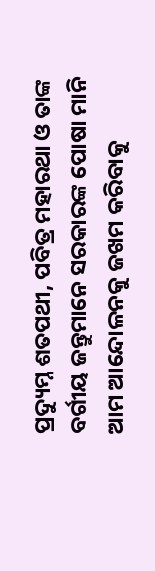ପ୍ରଦ୍ୟୁମ୍ନ ଶତପଥୀ, ପବିତ୍ର ମହାରଥା ଓ ତାଙ୍କ ବର୍ଗୀୟ ଜନ୍ତୁମାନେ ସରକାରଙ୍କ ପୋଷା ମାନି ଆମ ଆନ୍ଦୋଳନକୁ ଜଖମ କରିବାକୁ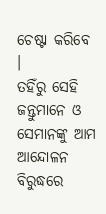ଚେଷ୍ଟା କରିବେ ।
ତହିଁରୁ ସେହି ଜନ୍ତୁମାନେ ଓ ସେମାନଙ୍କୁ ଆମ ଆନ୍ଦୋଳନ ବିରୁଦ୍ଧରେ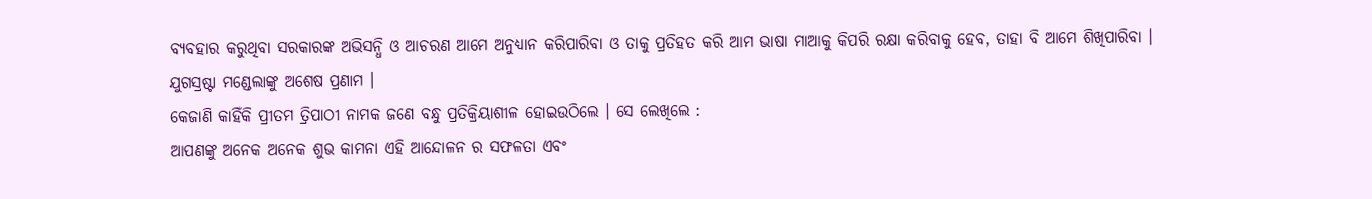ବ୍ୟବହାର କରୁଥିବା ସରକାରଙ୍କ ଅଭିସନ୍ଧି ଓ ଆଚରଣ ଆମେ ଅନୁଧ୍ୟାନ କରିପାରିବା ଓ ତାକୁ ପ୍ରତିହତ କରି ଆମ ଭାଷା ମାଆକୁ କିପରି ରକ୍ଷା କରିବାକୁ ହେବ, ତାହା ବି ଆମେ ଶିଖିପାରିବା ।
ଯୁଗସ୍ରଷ୍ଟା ମଣ୍ଡେଲାଙ୍କୁ ଅଶେଷ ପ୍ରଣାମ ।
କେଜାଣି କାହିଁକି ପ୍ରୀତମ ତ୍ରିପାଠୀ ନାମକ ଜଣେ ବନ୍ଧୁ ପ୍ରତିକ୍ରିୟାଶୀଳ ହୋଇଉଠିଲେ । ସେ ଲେଖିଲେ :
ଆପଣଙ୍କୁ ଅନେକ ଅନେକ ଶୁଭ କାମନା ଏହି ଆନ୍ଦୋଳନ ର ସଫଳତା ଏବଂ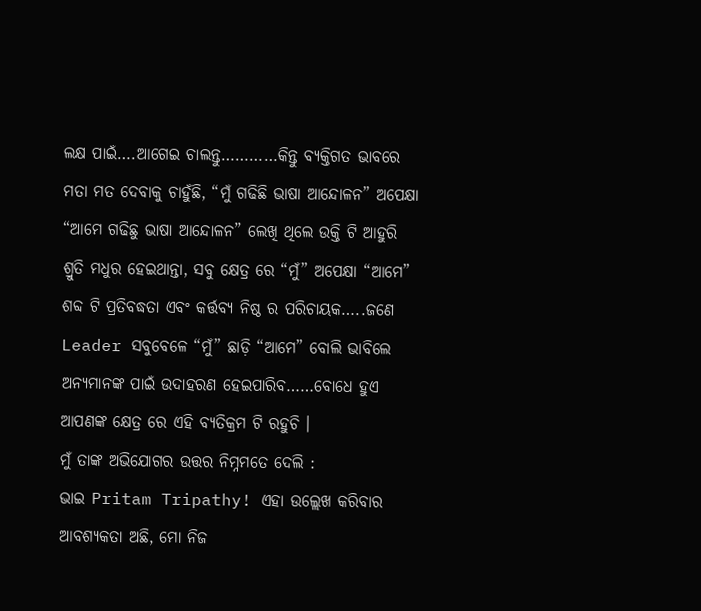ଲକ୍ଷ ପାଇଁ….ଆଗେଇ ଚାଲନ୍ତୁ…………କିନ୍ତୁ ବ୍ୟକ୍ତିଗତ ଭାବରେ ମତା ମତ ଦେବାକୁ ଚାହୁଁଛି, “ମୁଁ ଗଢିଛି ଭାଷା ଆନ୍ଦୋଳନ” ଅପେକ୍ଷା “ଆମେ ଗଢିଛୁ ଭାଷା ଆନ୍ଦୋଳନ” ଲେଖି ଥିଲେ ଉକ୍ତି ଟି ଆହୁରି ଶ୍ରୁତି ମଧୁର ହେଇଥାନ୍ତା, ସବୁ କ୍ଷେତ୍ର ରେ “ମୁଁ” ଅପେକ୍ଷା “ଆମେ” ଶବ୍ଦ ଟି ପ୍ରତିବଦ୍ଧତା ଏବଂ କର୍ତ୍ତବ୍ୟ ନିଷ୍ଠ ର ପରିଚାୟକ…..ଜଣେ Leader ସବୁବେଳେ “ମୁଁ” ଛାଡ଼ି “ଆମେ” ବୋଲି ଭାବିଲେ ଅନ୍ୟମାନଙ୍କ ପାଇଁ ଉଦାହରଣ ହେଇପାରିବ……ବୋଧେ ହୁଏ ଆପଣଙ୍କ କ୍ଷେତ୍ର ରେ ଏହି ବ୍ୟତିକ୍ରମ ଟି ରହୁଚି ।
ମୁଁ ତାଙ୍କ ଅଭିଯୋଗର ଉତ୍ତର ନିମ୍ନମତେ ଦେଲି :
ଭାଇ Pritam Tripathy! ଏହା ଉଲ୍ଲେଖ କରିବାର ଆବଶ୍ୟକତା ଅଛି, ମୋ ନିଜ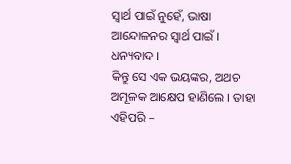ସ୍ଵାର୍ଥ ପାଇଁ ନୁହେଁ, ଭାଷା ଆନ୍ଦୋଳନର ସ୍ଵାର୍ଥ ପାଇଁ । ଧନ୍ୟବାଦ ।
କିନ୍ତୁ ସେ ଏକ ଭୟଙ୍କର, ଅଥଚ ଅମୂଳକ ଆକ୍ଷେପ ହାଣିଲେ । ତାହା ଏହିପରି –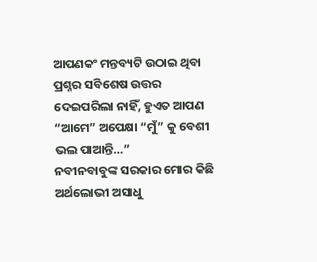ଆପଣକଂ ମନ୍ତବ୍ୟଟି ଉଠାଇ ଥିବା ପ୍ରଶ୍ନର ସବିଶେଷ ଉତ୍ତର ଦେଇପରିଲା ନାହିଁ, ହୁଏତ ଆପଣ “ଆମେ” ଅପେକ୍ଷା “ମୁଁ” କୁ ବେଶୀ ଭଲ ପାଆନ୍ତି…”
ନବୀନବାବୁଙ୍କ ସରକାର ମୋର କିଛି ଅର୍ଥଲୋଭୀ ଅସାଧୁ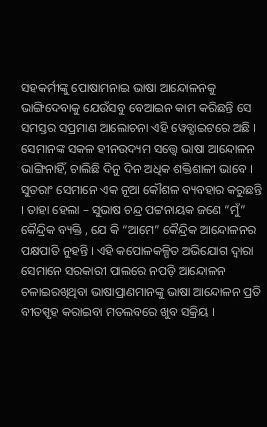ସହକର୍ମୀଙ୍କୁ ପୋଷାମନାଇ ଭାଷା ଆନ୍ଦୋଳନକୁ ଭାଙ୍ଗିଦେବାକୁ ଯେଉଁସବୁ ବେଆଇନ କାମ କରିଛନ୍ତି ସେ ସମସ୍ତର ସପ୍ରମାଣ ଆଲୋଚନା ଏହି ୱେବ୍ସାଇଟରେ ଅଛି । ସେମାନଙ୍କ ସକଳ ହୀନଉଦ୍ୟମ ସତ୍ତ୍ୱେ ଭାଷା ଆନ୍ଦୋଳନ ଭାଙ୍ଗିନାହିଁ, ଚାଲିଛି ଦିନୁ ଦିନ ଅଧିକ ଶକ୍ତିଶାଳୀ ଭାବେ । ସୁତରାଂ ସେମାନେ ଏକ ନୂଆ କୌଶଳ ବ୍ୟବହାର କରୁଛନ୍ତି । ତାହା ହେଲା – ସୁଭାଷ ଚନ୍ଦ୍ର ପଟ୍ଟନାୟକ ଜଣେ “ମୁଁ” କୈନ୍ଦ୍ରିକ ବ୍ୟକ୍ତି , ଯେ କି “ଆମେ” କୈନ୍ଦ୍ରିକ ଆନ୍ଦୋଳନର ପକ୍ଷପାତି ନୁହନ୍ତି । ଏହି କପୋଳକଳ୍ପିତ ଅଭିଯୋଗ ଦ୍ଵାରା ସେମାନେ ସରକାରୀ ପାଲରେ ନପଡ଼ି ଆନ୍ଦୋଳନ ଚଳାଇରଖିଥିବା ଭାଷାପ୍ରାଣମାନଙ୍କୁ ଭାଷା ଆନ୍ଦୋଳନ ପ୍ରତି ବୀତସ୍ପୃହ କରାଇବା ମତଲବରେ ଖୁବ ସକ୍ରିୟ ।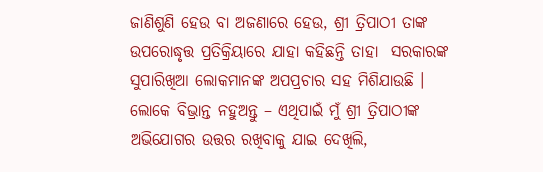ଜାଣିଶୁଣି ହେଉ ବା ଅଜଣାରେ ହେଉ, ଶ୍ରୀ ତ୍ରିପାଠୀ ତାଙ୍କ ଉପରୋଦ୍ଧୃତ୍ତ ପ୍ରତିକ୍ରିୟାରେ ଯାହା କହିଛନ୍ତି ତାହା  ସରକାରଙ୍କ ସୁପାରିଖିଆ ଲୋକମାନଙ୍କ ଅପପ୍ରଚାର ସହ ମିଶିଯାଉଛି ।
ଲୋକେ ବିଭ୍ରାନ୍ତ ନହୁଅନ୍ତୁ – ଏଥିପାଇଁ ମୁଁ ଶ୍ରୀ ତ୍ରିପାଠୀଙ୍କ ଅଭିଯୋଗର ଉତ୍ତର ରଖିବାକୁ ଯାଇ ଦେଖିଲି,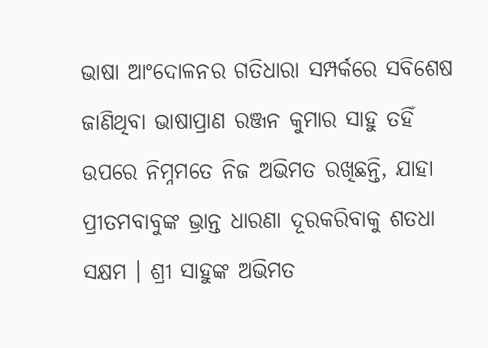ଭାଷା ଆଂଦୋଳନର ଗତିଧାରା ସମ୍ପର୍କରେ ସବିଶେଷ ଜାଣିଥିବା ଭାଷାପ୍ରାଣ ରଞ୍ଜନ କୁମାର ସାହୁ ତହିଁ ଉପରେ ନିମ୍ନମତେ ନିଜ ଅଭିମତ ରଖିଛନ୍ତି, ଯାହା ପ୍ରୀତମବାବୁଙ୍କ ଭ୍ରାନ୍ତ ଧାରଣା ଦୂରକରିବାକୁ ଶତଧା ସକ୍ଷମ । ଶ୍ରୀ ସାହୁଙ୍କ ଅଭିମତ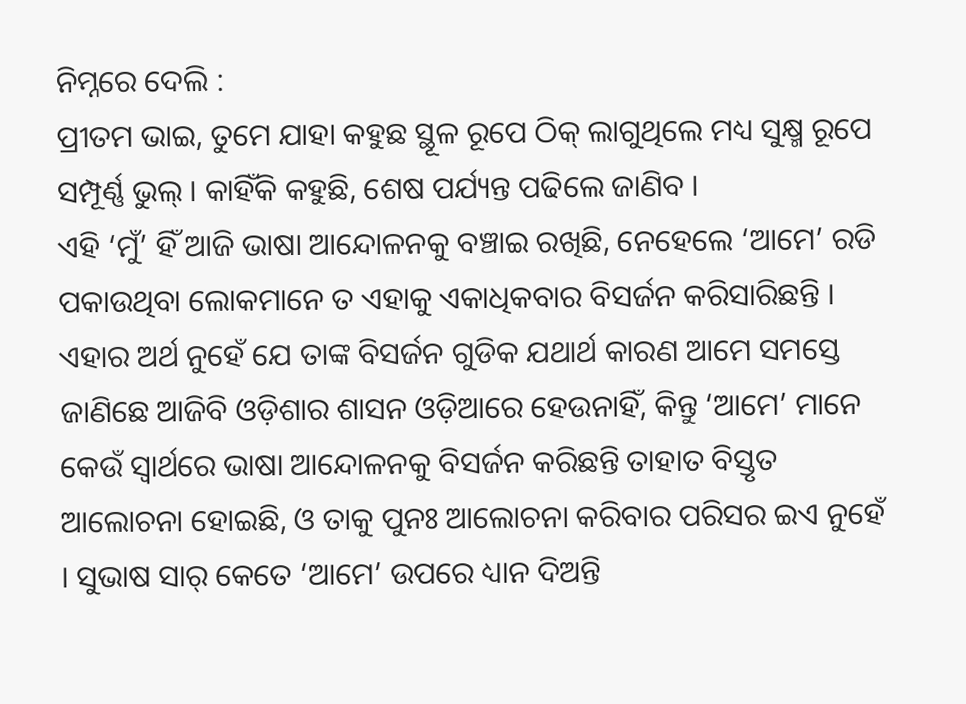ନିମ୍ନରେ ଦେଲି :
ପ୍ରୀତମ ଭାଇ, ତୁମେ ଯାହା କହୁଛ ସ୍ଥୂଳ ରୂପେ ଠିକ୍ ଲାଗୁଥିଲେ ମଧ୍ୟ ସୁକ୍ଷ୍ମ ରୂପେ ସମ୍ପୂର୍ଣ୍ଣ ଭୁଲ୍ । କାହିଁକି କହୁଛି, ଶେଷ ପର୍ଯ୍ୟନ୍ତ ପଢିଲେ ଜାଣିବ ।
ଏହି ‘ମୁଁ’ ହିଁ ଆଜି ଭାଷା ଆନ୍ଦୋଳନକୁ ବଞ୍ଚାଇ ରଖିଛି, ନେହେଲେ ‘ଆମେ’ ରଡି ପକାଉଥିବା ଲୋକମାନେ ତ ଏହାକୁ ଏକାଧିକବାର ବିସର୍ଜନ କରିସାରିଛନ୍ତି । ଏହାର ଅର୍ଥ ନୁହେଁ ଯେ ତାଙ୍କ ବିସର୍ଜନ ଗୁଡିକ ଯଥାର୍ଥ କାରଣ ଆମେ ସମସ୍ତେ ଜାଣିଛେ ଆଜିବି ଓଡ଼ିଶାର ଶାସନ ଓଡ଼ିଆରେ ହେଉନାହିଁ, କିନ୍ତୁ ‘ଆମେ’ ମାନେ କେଉଁ ସ୍ୱାର୍ଥରେ ଭାଷା ଆନ୍ଦୋଳନକୁ ବିସର୍ଜନ କରିଛନ୍ତି ତାହାତ ବିସ୍ତୃତ ଆଲୋଚନା ହୋଇଛି, ଓ ତାକୁ ପୁନଃ ଆଲୋଚନା କରିବାର ପରିସର ଇଏ ନୁହେଁ । ସୁଭାଷ ସାର୍ କେତେ ‘ଆମେ’ ଉପରେ ଧ୍ୟାନ ଦିଅନ୍ତି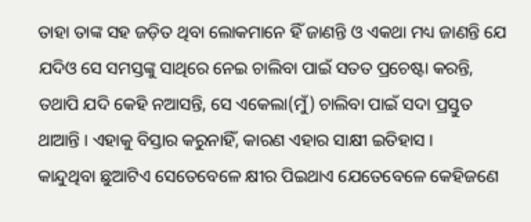ତାହା ତାଙ୍କ ସହ ଜଡ଼ିତ ଥିବା ଲୋକମାନେ ହିଁ ଜାଣନ୍ତି ଓ ଏକଥା ମଧ୍ୟ ଜାଣନ୍ତି ଯେ ଯଦିଓ ସେ ସମସ୍ତଙ୍କୁ ସାଥିରେ ନେଇ ଚାଲିବା ପାଇଁ ସତତ ପ୍ରଚେଷ୍ଟା କରନ୍ତି, ତଥାପି ଯଦି କେହି ନଆସନ୍ତି, ସେ ଏକେଲା(ମୁଁ) ଚାଲିବା ପାଇଁ ସଦା ପ୍ରସ୍ତୁତ ଥାଆନ୍ତି । ଏହାକୁ ବିସ୍ତାର କରୁନାହିଁ, କାରଣ ଏହାର ସାକ୍ଷୀ ଇତିହାସ ।
କାନ୍ଦୁଥିବା ଛୁଆଟିଏ ସେତେବେଳେ କ୍ଷୀର ପିଇଥାଏ ଯେତେବେଳେ କେହିଜଣେ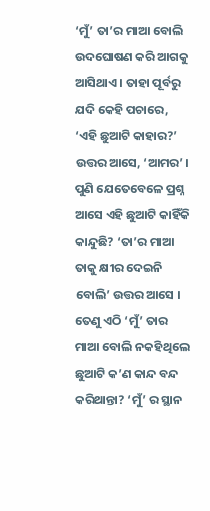‘ମୁଁ’ ତା’ର ମାଆ ବୋଲି ଉଦଘୋଷଣ କରି ଆଗକୁ ଆସିଥାଏ । ତାହା ପୂର୍ବରୁ ଯଦି କେହି ପଚାରେ, ‘ଏହି ଛୁଆଟି କାହାର?’ ଉତ୍ତର ଆସେ, ‘ଆମର’ । ପୁଣି ଯେତେବେଳେ ପ୍ରଶ୍ନ ଆସେ ଏହି ଛୁଆଟି କାହିଁକି କାନ୍ଦୁଛି? ‘ତା’ର ମାଆ ତାକୁ କ୍ଷୀର ଦେଇନି ବୋଲି’ ଉତ୍ତର ଆସେ । ତେଣୁ ଏଠି ‘ମୁଁ’ ତାର ମାଆ ବୋଲି ନକହିଥିଲେ ଛୁଆଟି କ’ଣ କାନ୍ଦ ବନ୍ଦ କରିଥାନ୍ତା? ‘ମୁଁ’ ର ସ୍ଥାନ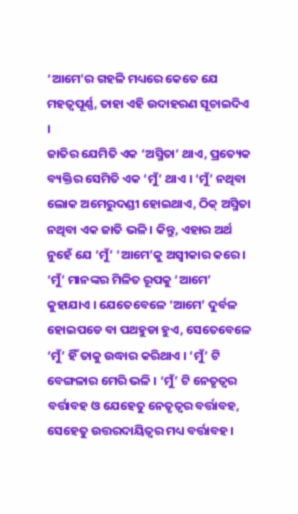‘ଆମେ’ର ଗହଳି ମଧ୍ୟରେ କେତେ ଯେ ମହତ୍ୱପୂର୍ଣ୍ଣ, ତାହା ଏହି ଉଦାହରଣ ସୂଚାଇଦିଏ ।
ଜାତିର ଯେମିତି ଏକ ‘ଅସ୍ମିତା’ ଥାଏ, ପ୍ରତ୍ୟେକ ବ୍ୟକ୍ତିର ସେମିତି ଏକ ‘ମୁଁ’ ଥାଏ । ‘ମୁଁ’ ନଥିବା ଲୋକ ଅମେରୁଦଣ୍ଡୀ ହୋଇଥାଏ, ଠିକ୍ ଅସ୍ମିତା ନଥିବା ଏକ ଜାତି ଭଳି । କିନ୍ତୁ, ଏହାର ଅର୍ଥ ନୁହେଁ ଯେ ‘ମୁଁ’ ‘ଆମେ’କୁ ଅସ୍ବୀକାର କରେ । ‘ମୁଁ’ ମାନଙ୍କର ମିଳିତ ରୂପକୁ ‘ଆମେ’ କୁହାଯାଏ । ଯେତେବେଳେ ‘ଆମେ’ ଦୁର୍ବଳ ହୋଇପଡେ ବା ପଥହୁଡା ହୁଏ, ସେତେବେଳେ ‘ମୁଁ’ ହିଁ ତାକୁ ଉଦ୍ଧାର କରିଥାଏ । ‘ମୁଁ’ ଟି ବେଙ୍ଗଳାର ମେରି ଭଳି । ‘ମୁଁ’ ଟି ନେତୃତ୍ବର ବର୍ତ୍ତାବହ ଓ ଯେହେତୁ ନେତୃତ୍ବର ବର୍ତ୍ତାବହ, ସେହେତୁ ଉତ୍ତରଦାୟିତ୍ୱର ମଧ୍ୟ ବର୍ତ୍ତାବହ ।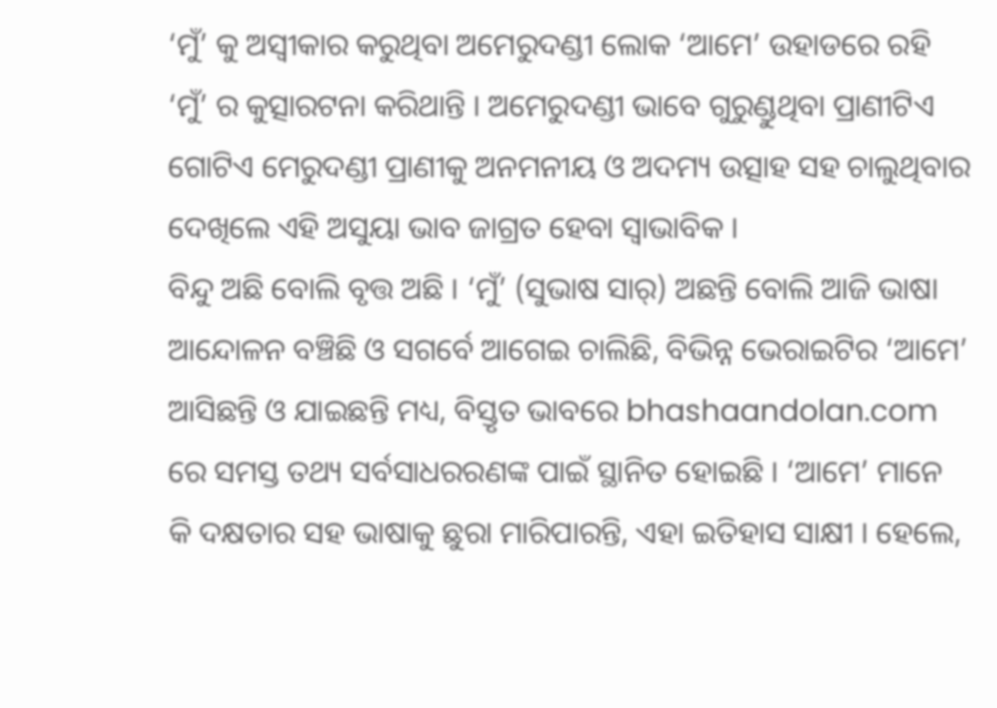‘ମୁଁ’ କୁ ଅସ୍ୱୀକାର କରୁଥିବା ଅମେରୁଦଣ୍ଡୀ ଲୋକ ‘ଆମେ’ ଉହାଡରେ ରହି ‘ମୁଁ’ ର କୁତ୍ସାରଟନା କରିଥାନ୍ତି । ଅମେରୁଦଣ୍ଡୀ ଭାବେ ଗୁରୁଣ୍ଡୁଥିବା ପ୍ରାଣୀଟିଏ ଗୋଟିଏ ମେରୁଦଣ୍ଡୀ ପ୍ରାଣୀକୁ ଅନମନୀୟ ଓ ଅଦମ୍ୟ ଉତ୍ସାହ ସହ ଚାଲୁଥିବାର ଦେଖିଲେ ଏହି ଅସୁୟା ଭାବ ଜାଗ୍ରତ ହେବା ସ୍ବାଭାବିକ ।
ବିନ୍ଦୁ ଅଛି ବୋଲି ବୃତ୍ତ ଅଛି । ‘ମୁଁ’ (ସୁଭାଷ ସାର୍) ଅଛନ୍ତି ବୋଲି ଆଜି ଭାଷା ଆନ୍ଦୋଳନ ବଞ୍ଚିଛି ଓ ସଗର୍ବେ ଆଗେଇ ଚାଲିଛି, ବିଭିନ୍ନ ଭେରାଇଟିର ‘ଆମେ’ ଆସିଛନ୍ତି ଓ ଯାଇଛନ୍ତି ମଧ୍ୟ, ବିସ୍ତୃତ ଭାବରେ bhashaandolan.com ରେ ସମସ୍ତ ତଥ୍ୟ ସର୍ବସାଧରରଣଙ୍କ ପାଇଁ ସ୍ଥାନିତ ହୋଇଛି । ‘ଆମେ’ ମାନେ କି ଦକ୍ଷତାର ସହ ଭାଷାକୁ ଛୁରା ମାରିପାରନ୍ତି, ଏହା ଇତିହାସ ସାକ୍ଷୀ । ହେଲେ,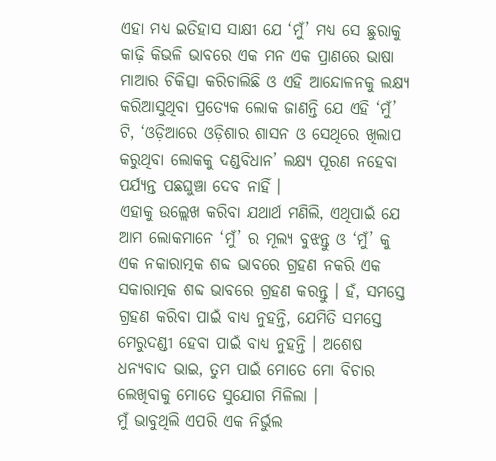ଏହା ମଧ୍ୟ ଇତିହାସ ସାକ୍ଷୀ ଯେ ‘ମୁଁ’ ମଧ୍ୟ ସେ ଛୁରାକୁ କାଢ଼ି କିଭଳି ଭାବରେ ଏକ ମନ ଏକ ପ୍ରାଣରେ ଭାଷା ମାଆର ଚିକିତ୍ସା କରିଚାଲିଛି ଓ ଏହି ଆନ୍ଦୋଳନକୁ ଲକ୍ଷ୍ୟ କରିଆସୁଥିବା ପ୍ରତ୍ୟେକ ଲୋକ ଜାଣନ୍ତି ଯେ ଏହି ‘ମୁଁ’ ଟି, ‘ଓଡ଼ିଆରେ ଓଡ଼ିଶାର ଶାସନ ଓ ସେଥିରେ ଖିଲାପ କରୁଥିବା ଲୋକକୁ ଦଣ୍ଡବିଧାନ’ ଲକ୍ଷ୍ୟ ପୂରଣ ନହେବା ପର୍ଯ୍ୟନ୍ତ ପଛଘୁଞ୍ଚା ଦେବ ନାହିଁ ।
ଏହାକୁ ଉଲ୍ଲେଖ କରିବା ଯଥାର୍ଥ ମଣିଲି, ଏଥିପାଇଁ ଯେ ଆମ ଲୋକମାନେ ‘ମୁଁ’ ର ମୂଲ୍ୟ ବୁଝନ୍ତୁ ଓ ‘ମୁଁ’ କୁ ଏକ ନକାରାତ୍ମକ ଶବ୍ଦ ଭାବରେ ଗ୍ରହଣ ନକରି ଏକ ସକାରାତ୍ମକ ଶବ୍ଦ ଭାବରେ ଗ୍ରହଣ କରନ୍ତୁ । ହଁ, ସମସ୍ତେ ଗ୍ରହଣ କରିବା ପାଇଁ ବାଧ୍ୟ ନୁହନ୍ତି, ଯେମିତି ସମସ୍ତେ ମେରୁଦଣ୍ଡୀ ହେବା ପାଇଁ ବାଧ୍ୟ ନୁହନ୍ତି । ଅଶେଷ ଧନ୍ୟବାଦ ଭାଇ, ତୁମ ପାଇଁ ମୋତେ ମୋ ବିଚାର ଲେଖିବାକୁ ମୋତେ ସୁଯୋଗ ମିଳିଲା ।
ମୁଁ ଭାବୁଥିଲି ଏପରି ଏକ ନିର୍ଭୁଲ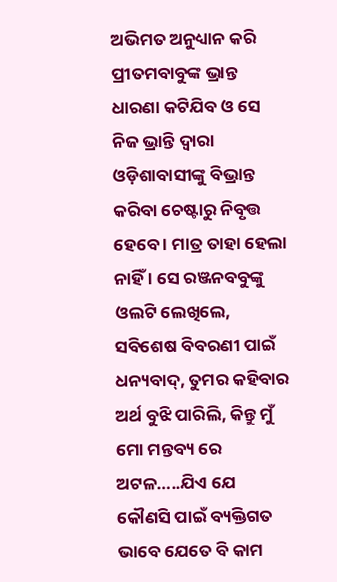ଅଭିମତ ଅନୁଧ୍ୟାନ କରି ପ୍ରୀତମବାବୁଙ୍କ ଭ୍ରାନ୍ତ ଧାରଣା କଟିଯିବ ଓ ସେ ନିଜ ଭ୍ରାନ୍ତି ଦ୍ଵାରା ଓଡ଼ିଶାବାସୀଙ୍କୁ ବିଭ୍ରାନ୍ତ କରିବା ଚେଷ୍ଟାରୁ ନିବୃତ୍ତ ହେବେ । ମାତ୍ର ତାହା ହେଲା ନାହିଁ । ସେ ରଞ୍ଜନବବୁଙ୍କୁ ଓଲଟି ଲେଖିଲେ,
ସବିଶେଷ ବିବରଣୀ ପାଇଁ ଧନ୍ୟବାଦ୍, ତୁମର କହିବାର ଅର୍ଥ ବୁଝି ପାରିଲି, କିନ୍ତୁ ମୁଁ ମୋ ମନ୍ତବ୍ୟ ରେ ଅଟଳ…..ଯିଏ ଯେ କୌଣସି ପାଇଁ ବ୍ୟକ୍ତିଗତ ଭାବେ ଯେତେ ବି କାମ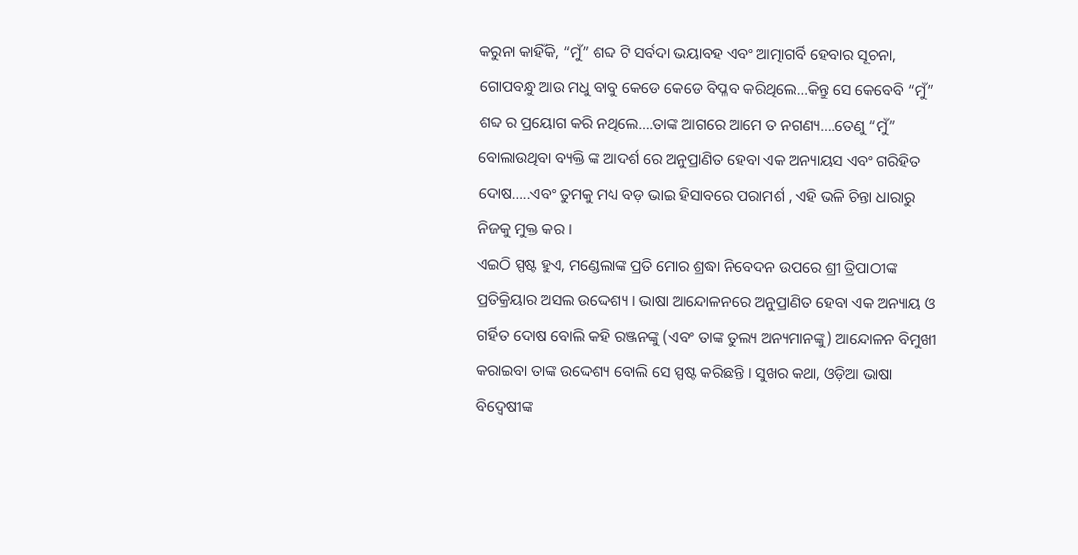କରୁନା କାହିଁକି, “ମୁଁ” ଶବ୍ଦ ଟି ସର୍ବଦା ଭୟାବହ ଏବଂ ଆତ୍ମାଗର୍ବି ହେବାର ସୂଚନା, ଗୋପବନ୍ଧୁ ଆଉ ମଧୁ ବାବୁ କେଡେ କେଡେ ବିପ୍ଳବ କରିଥିଲେ…କିନ୍ତୁ ସେ କେବେବି “ମୁଁ” ଶବ୍ଦ ର ପ୍ରୟୋଗ କରି ନଥିଲେ….ତାଙ୍କ ଆଗରେ ଆମେ ତ ନଗଣ୍ୟ….ତେଣୁ “ମୁଁ” ବୋଲାଉଥିବା ବ୍ୟକ୍ତି ଙ୍କ ଆଦର୍ଶ ରେ ଅନୁପ୍ରାଣିତ ହେବା ଏକ ଅନ୍ୟାୟସ ଏବଂ ଗରିହିତ ଦୋଷ…..ଏବଂ ତୁମକୁ ମଧ୍ୟ ବଡ଼ ଭାଇ ହିସାବରେ ପରାମର୍ଶ , ଏହି ଭଳି ଚିନ୍ତା ଧାରାରୁ ନିଜକୁ ମୁକ୍ତ କର ।
ଏଇଠି ସ୍ପଷ୍ଟ ହୁଏ, ମଣ୍ଡେଲାଙ୍କ ପ୍ରତି ମୋର ଶ୍ରଦ୍ଧା ନିବେଦନ ଉପରେ ଶ୍ରୀ ତ୍ରିପାଠୀଙ୍କ ପ୍ରତିକ୍ରିୟାର ଅସଲ ଉଦ୍ଦେଶ୍ୟ । ଭାଷା ଆନ୍ଦୋଳନରେ ଅନୁପ୍ରାଣିତ ହେବା ଏକ ଅନ୍ୟାୟ ଓ ଗର୍ହିତ ଦୋଷ ବୋଲି କହି ରଞ୍ଜନଙ୍କୁ (ଏବଂ ତାଙ୍କ ତୁଲ୍ୟ ଅନ୍ୟମାନଙ୍କୁ) ଆନ୍ଦୋଳନ ବିମୁଖୀ କରାଇବା ତାଙ୍କ ଉଦ୍ଦେଶ୍ୟ ବୋଲି ସେ ସ୍ପଷ୍ଟ କରିଛନ୍ତି । ସୁଖର କଥା, ଓଡ଼ିଆ ଭାଷା ବିଦ୍ଵେଷୀଙ୍କ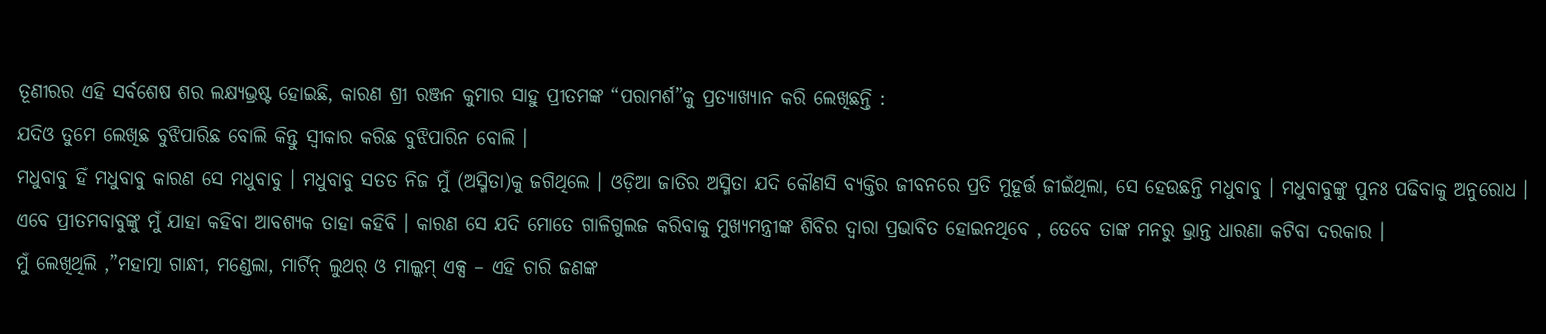ତୂଣୀରର ଏହି ସର୍ବଶେଷ ଶର ଲକ୍ଷ୍ୟଭ୍ରଷ୍ଟ ହୋଇଛି, କାରଣ ଶ୍ରୀ ରଞ୍ଜନ କୁମାର ସାହୁ ପ୍ରୀତମଙ୍କ “ପରାମର୍ଶ”କୁ ପ୍ରତ୍ୟାଖ୍ୟାନ କରି ଲେଖିଛନ୍ତି :
ଯଦିଓ ତୁମେ ଲେଖିଛ ବୁଝିପାରିଛ ବୋଲି କିନ୍ତୁ ସ୍ୱୀକାର କରିଛ ବୁଝିପାରିନ ବୋଲି ।
ମଧୁବାବୁ ହିଁ ମଧୁବାବୁ କାରଣ ସେ ମଧୁବାବୁ । ମଧୁବାବୁ ସତତ ନିଜ ମୁଁ (ଅସ୍ମିତା)କୁ ଜଗିଥିଲେ । ଓଡ଼ିଆ ଜାତିର ଅସ୍ମିତା ଯଦି କୌଣସି ବ୍ୟକ୍ତିର ଜୀବନରେ ପ୍ରତି ମୁହୂର୍ତ୍ତ ଜୀଇଁଥିଲା, ସେ ହେଉଛନ୍ତି ମଧୁବାବୁ । ମଧୁବାବୁଙ୍କୁ ପୁନଃ ପଢିବାକୁ ଅନୁରୋଧ ।
ଏବେ ପ୍ରୀତମବାବୁଙ୍କୁ ମୁଁ ଯାହା କହିବା ଆବଶ୍ୟକ ତାହା କହିବି । କାରଣ ସେ ଯଦି ମୋତେ ଗାଳିଗୁଲଜ କରିବାକୁ ମୁଖ୍ୟମନ୍ତ୍ରୀଙ୍କ ଶିବିର ଦ୍ଵାରା ପ୍ରଭାବିତ ହୋଇନଥିବେ , ତେବେ ତାଙ୍କ ମନରୁ ଭ୍ରାନ୍ତ ଧାରଣା କଟିବା ଦରକାର ।
ମୁଁ ଲେଖିଥିଲି ,”ମହାତ୍ମା ଗାନ୍ଧୀ, ମଣ୍ଡେଲା, ମାର୍ଟିନ୍ ଲୁଥର୍ ଓ ମାଲ୍କମ୍ ଏକ୍ସ – ଏହି ଚାରି ଜଣଙ୍କ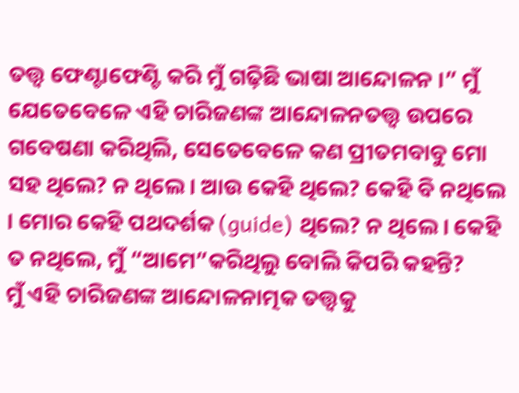ତତ୍ତ୍ଵ ଫେଣ୍ଟାଫେଣ୍ଟି କରି ମୁଁ ଗଢ଼ିଛି ଭାଷା ଆନ୍ଦୋଳନ ।” ମୁଁ ଯେତେବେଳେ ଏହି ଚାରିଜଣଙ୍କ ଆନ୍ଦୋଳନତତ୍ତ୍ଵ ଉପରେ ଗବେଷଣା କରିଥିଲି, ସେତେବେଳେ କଣ ପ୍ରୀତମବାବୁ ମୋ ସହ ଥିଲେ? ନ ଥିଲେ । ଆଉ କେହି ଥିଲେ? କେହି ବି ନଥିଲେ । ମୋର କେହି ପଥଦର୍ଶକ (guide) ଥିଲେ? ନ ଥିଲେ । କେହି ତ ନଥିଲେ, ମୁଁ “ଆମେ”କରିଥିଲୁ ବୋଲି କିପରି କହନ୍ତି?
ମୁଁ ଏହି ଚାରିଜଣଙ୍କ ଆନ୍ଦୋଳନାତ୍ମକ ତତ୍ତ୍ଵକୁ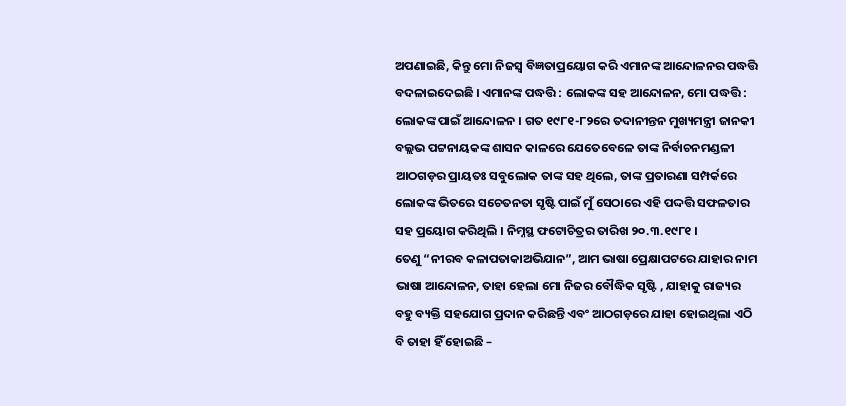ଅପଣାଇଛି, କିନ୍ତୁ ମୋ ନିଜସ୍ଵ ବିଜ୍ଞତାପ୍ରୟୋଗ କରି ଏମାନଙ୍କ ଆନ୍ଦୋଳନର ପଦ୍ଧତ୍ତି ବଦଳାଇଦେଇଛି । ଏମାନଙ୍କ ପଦ୍ଧତ୍ତି : ଲୋକଙ୍କ ସହ ଆନ୍ଦୋଳନ, ମୋ ପଦ୍ଧତ୍ତି : ଲୋକଙ୍କ ପାଇଁ ଆନ୍ଦୋଳନ । ଗତ ୧୯୮୧-୮୨ରେ ତଦାନୀନ୍ତନ ମୁଖ୍ୟମନ୍ତ୍ରୀ ଜାନକୀ ବଲ୍ଲଭ ପଟ୍ଟନାୟକଙ୍କ ଶାସନ କାଳରେ ଯେତେବେଳେ ତାଙ୍କ ନିର୍ବାଚନମଣ୍ଡଳୀ ଆଠଗଡ଼ର ପ୍ରାୟତଃ ସବୁଲୋକ ତାଙ୍କ ସହ ଥିଲେ, ତାଙ୍କ ପ୍ରତାରଣା ସମ୍ପର୍କରେ ଲୋକଙ୍କ ଭିତରେ ସଚେତନତା ସୃଷ୍ଟି ପାଇଁ ମୁଁ ସେଠାରେ ଏହି ପଦ୍ଦତ୍ତି ସଫଳତାର ସହ ପ୍ରୟୋଗ କରିଥିଲି । ନିମ୍ନସ୍ଥ ଫଟୋଚିତ୍ରର ତାରିଖ ୨୦.୩.୧୯୮୧ ।
ତେଣୁ “ନୀରବ କଳାପତାକାଅଭିଯାନ”, ଆମ ଭାଷା ପ୍ରେକ୍ଷାପଟରେ ଯାହାର ନାମ ଭାଷା ଆନ୍ଦୋଳନ, ତାହା ହେଲା ମୋ ନିଜର ବୌଦ୍ଧିକ ସୃଷ୍ଟି , ଯାହାକୁ ରାଜ୍ୟର ବହୁ ବ୍ୟକ୍ତି ସହଯୋଗ ପ୍ରଦାନ କରିଛନ୍ତି ଏବଂ ଆଠଗଡ଼ରେ ଯାହା ହୋଇଥିଲା ଏଠି ବି ତାହା ହିଁ ହୋଇଛି –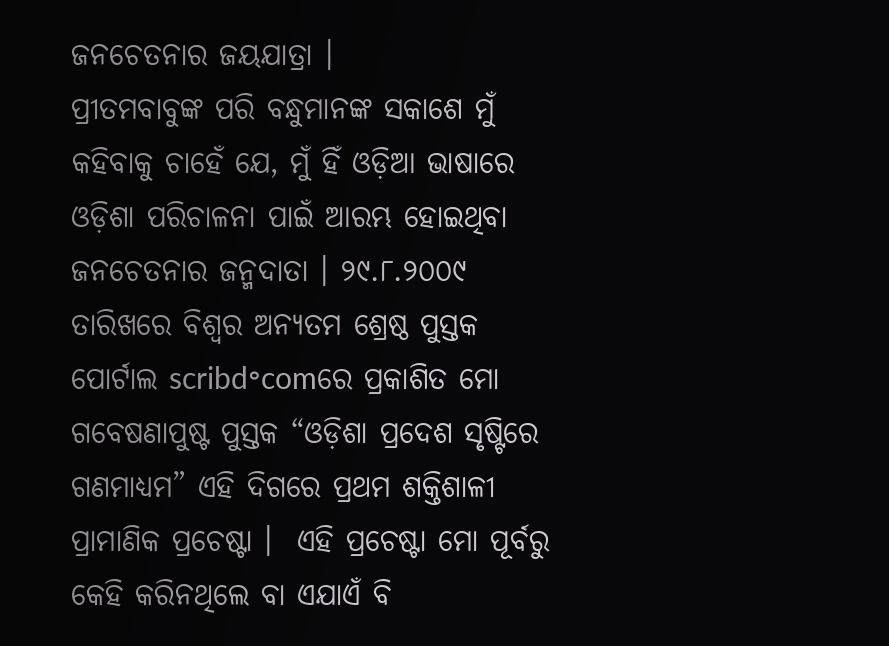ଜନଚେତନାର ଜୟଯାତ୍ରା ।
ପ୍ରୀତମବାବୁଙ୍କ ପରି ବନ୍ଧୁମାନଙ୍କ ସକାଶେ ମୁଁ କହିବାକୁ ଚାହେଁ ଯେ, ମୁଁ ହିଁ ଓଡ଼ିଆ ଭାଷାରେ ଓଡ଼ିଶା ପରିଚାଳନା ପାଇଁ ଆରମ୍ଭ ହୋଇଥିବା ଜନଚେତନାର ଜନ୍ମଦାତା । ୨୯.୮.୨୦୦୯ ତାରିଖରେ ବିଶ୍ଵର ଅନ୍ୟତମ ଶ୍ରେଷ୍ଠ ପୁସ୍ତକ ପୋର୍ଟାଲ scribd॰comରେ ପ୍ରକାଶିତ ମୋ ଗବେଷଣାପୁଷ୍ଟ ପୁସ୍ତକ “ଓଡ଼ିଶା ପ୍ରଦେଶ ସୃଷ୍ଟିରେ ଗଣମାଧ୍ୟମ” ଏହି ଦିଗରେ ପ୍ରଥମ ଶକ୍ତିଶାଳୀ ପ୍ରାମାଣିକ ପ୍ରଚେଷ୍ଟା ।  ଏହି ପ୍ରଚେଷ୍ଟା ମୋ ପୂର୍ବରୁ କେହି କରିନଥିଲେ ବା ଏଯାଏଁ ବି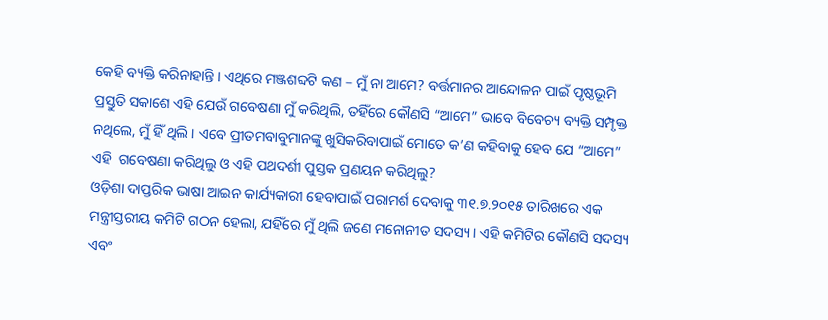କେହି ବ୍ୟକ୍ତି କରିନାହାନ୍ତି । ଏଥିରେ ମଞ୍ଜଶବ୍ଦଟି କଣ – ମୁଁ ନା ଆମେ? ବର୍ତ୍ତମାନର ଆନ୍ଦୋଳନ ପାଇଁ ପୃଷ୍ଠଭୂମି ପ୍ରସ୍ତୁତି ସକାଶେ ଏହି ଯେଉଁ ଗବେଷଣା ମୁଁ କରିଥିଲି, ତହିଁରେ କୌଣସି “ଆମେ” ଭାବେ ବିବେଚ୍ୟ ବ୍ୟକ୍ତି ସମ୍ପୃକ୍ତ ନଥିଲେ, ମୁଁ ହିଁ ଥିଲି । ଏବେ ପ୍ରୀତମବାବୁମାନଙ୍କୁ ଖୁସିକରିବାପାଇଁ ମୋତେ କ’ଣ କହିବାକୁ ହେବ ଯେ “ଆମେ” ଏହି  ଗବେଷଣା କରିଥିଲୁ ଓ ଏହି ପଥଦର୍ଶୀ ପୁସ୍ତକ ପ୍ରଣୟନ କରିଥିଲୁ?
ଓଡ଼ିଶା ଦାପ୍ତରିକ ଭାଷା ଆଇନ କାର୍ଯ୍ୟକାରୀ ହେବାପାଇଁ ପରାମର୍ଶ ଦେବାକୁ ୩୧.୭.୨୦୧୫ ତାରିଖରେ ଏକ ମନ୍ତ୍ରୀସ୍ତରୀୟ କମିଟି ଗଠନ ହେଲା, ଯହିଁରେ ମୁଁ ଥିଲି ଜଣେ ମନୋନୀତ ସଦସ୍ୟ । ଏହି କମିଟିର କୌଣସି ସଦସ୍ୟ ଏବଂ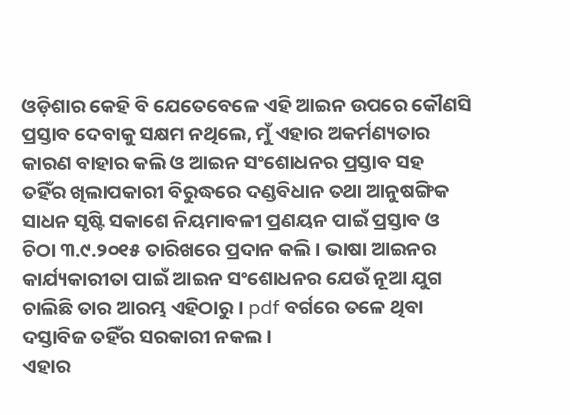ଓଡ଼ିଶାର କେହି ବି ଯେତେବେଳେ ଏହି ଆଇନ ଉପରେ କୌଣସି ପ୍ରସ୍ତାବ ଦେବାକୁ ସକ୍ଷମ ନଥିଲେ, ମୁଁ ଏହାର ଅକର୍ମଣ୍ୟତାର କାରଣ ବାହାର କଲି ଓ ଆଇନ ସଂଶୋଧନର ପ୍ରସ୍ତାବ ସହ ତହିଁର ଖିଲାପକାରୀ ବିରୁଦ୍ଧରେ ଦଣ୍ଡବିଧାନ ତଥା ଆନୁଷଙ୍ଗିକ ସାଧନ ସୃଷ୍ଟି ସକାଶେ ନିୟମାବଳୀ ପ୍ରଣୟନ ପାଇଁ ପ୍ରସ୍ତାବ ଓ ଚିଠା ୩.୯.୨୦୧୫ ତାରିଖରେ ପ୍ରଦାନ କଲି । ଭାଷା ଆଇନର କାର୍ଯ୍ୟକାରୀତା ପାଇଁ ଆଇନ ସଂଶୋଧନର ଯେଉଁ ନୂଆ ଯୁଗ ଚାଲିଛି ତାର ଆରମ୍ଭ ଏହିଠାରୁ । pdf ବର୍ଗରେ ତଳେ ଥିବା ଦସ୍ତାବିଜ ତହିଁର ସରକାରୀ ନକଲ ।
ଏହାର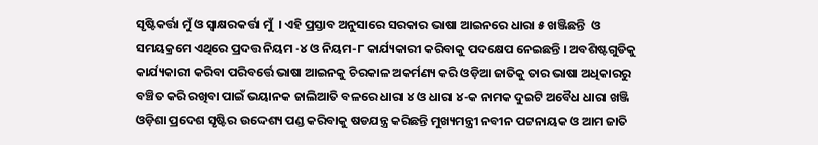ସୃଷ୍ଟିକର୍ତ୍ତା ମୁଁ ଓ ସ୍ଵାକ୍ଷରକର୍ତ୍ତା ମୁଁ  । ଏହି ପ୍ରସ୍ତାବ ଅନୁସାରେ ସରକାର ଭାଷା ଆଇନରେ ଧାରା ୫ ଖଞ୍ଜିଛନ୍ତି  ଓ ସମୟକ୍ରମେ ଏଥିରେ ପ୍ରଦତ୍ତ ନିୟମ -୪ ଓ ନିୟମ-୮ କାର୍ଯ୍ୟକାରୀ କରିବାକୁ ପଦକ୍ଷେପ ନେଇଛନ୍ତି । ଅବଶିଷ୍ଟଗୁଡିକୁ କାର୍ଯ୍ୟକାରୀ କରିବା ପରିବର୍ତ୍ତେ ଭାଷା ଆଇନକୁ ଚିରକାଳ ଅକର୍ମଣ୍ୟ କରି ଓଡ଼ିଆ ଜାତିକୁ ତାର ଭାଷା ଅଧିକାରରୁ ବଞ୍ଚିତ କରି ରଖିବା ପାଇଁ ଭୟାନକ ଜାଲିଆତି ବଳରେ ଧାରା ୪ ଓ ଧାରା ୪-କ ନାମକ ଦୁଇଟି ଅବୈଧ ଧାରା ଖଞ୍ଜି ଓଡ଼ିଶା ପ୍ରଦେଶ ସୃଷ୍ଟିର ଉଦ୍ଦେଶ୍ୟ ପଣ୍ଡ କରିବାକୁ ଷଡଯନ୍ତ୍ର କରିଛନ୍ତି ମୁଖ୍ୟମନ୍ତ୍ରୀ ନବୀନ ପଟ୍ଟନାୟକ ଓ ଆମ ଜାତି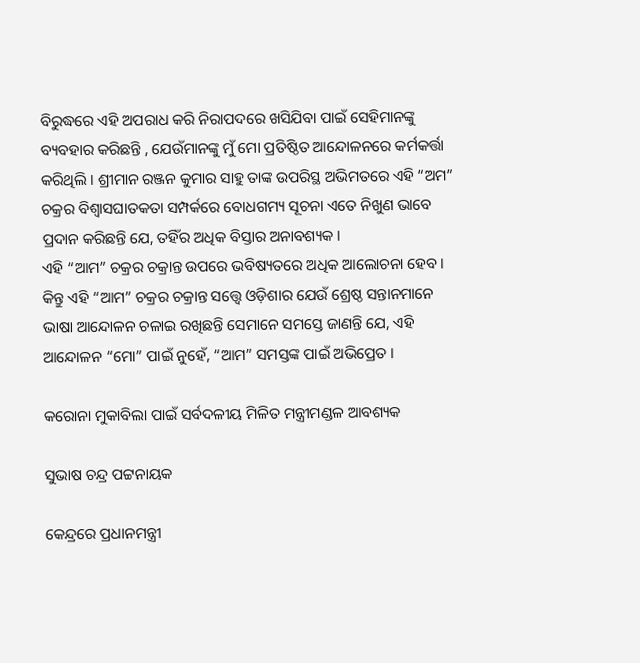ବିରୁଦ୍ଧରେ ଏହି ଅପରାଧ କରି ନିରାପଦରେ ଖସିଯିବା ପାଇଁ ସେହିମାନଙ୍କୁ ବ୍ୟବହାର କରିଛନ୍ତି , ଯେଉଁମାନଙ୍କୁ ମୁଁ ମୋ ପ୍ରତିଷ୍ଠିତ ଆନ୍ଦୋଳନରେ କର୍ମକର୍ତ୍ତା କରିଥିଲି । ଶ୍ରୀମାନ ରଞ୍ଜନ କୁମାର ସାହୁ ତାଙ୍କ ଉପରିସ୍ଥ ଅଭିମତରେ ଏହି “ଅମ” ଚକ୍ରର ବିଶ୍ଵାସଘାତକତା ସମ୍ପର୍କରେ ବୋଧଗମ୍ୟ ସୂଚନା ଏତେ ନିଖୁଣ ଭାବେ ପ୍ରଦାନ କରିଛନ୍ତି ଯେ, ତହିଁର ଅଧିକ ବିସ୍ତାର ଅନାବଶ୍ୟକ ।
ଏହି “ଆମ” ଚକ୍ରର ଚକ୍ରାନ୍ତ ଉପରେ ଭବିଷ୍ୟତରେ ଅଧିକ ଆଲୋଚନା ହେବ । କିନ୍ତୁ ଏହି “ଆମ” ଚକ୍ରର ଚକ୍ରାନ୍ତ ସତ୍ତ୍ୱେ ଓଡ଼ିଶାର ଯେଉଁ ଶ୍ରେଷ୍ଠ ସନ୍ତାନମାନେ ଭାଷା ଆନ୍ଦୋଳନ ଚଳାଇ ରଖିଛନ୍ତି ସେମାନେ ସମସ୍ତେ ଜାଣନ୍ତି ଯେ, ଏହି ଆନ୍ଦୋଳନ “ମୋ” ପାଇଁ ନୁହେଁ, “ଆମ” ସମସ୍ତଙ୍କ ପାଇଁ ଅଭିପ୍ରେତ ।

କରୋନା ମୁକାବିଲା ପାଇଁ ସର୍ବଦଳୀୟ ମିଳିତ ମନ୍ତ୍ରୀମଣ୍ଡଳ ଆବଶ୍ୟକ

ସୁଭାଷ ଚନ୍ଦ୍ର ପଟ୍ଟନାୟକ

କେନ୍ଦ୍ରରେ ପ୍ରଧାନମନ୍ତ୍ରୀ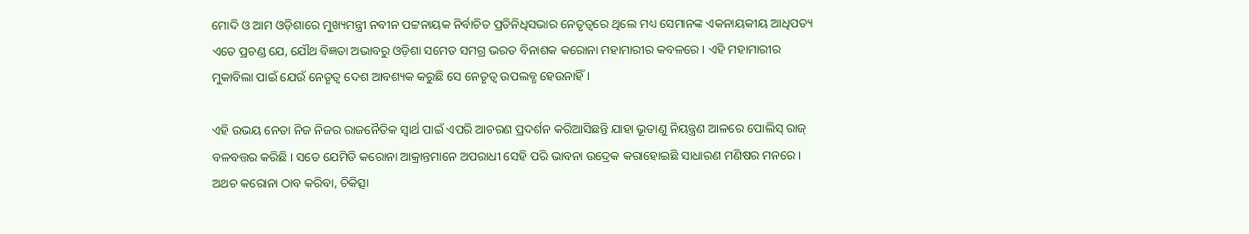ମୋଦି ଓ ଆମ ଓଡ଼ିଶାରେ ମୁଖ୍ୟମନ୍ତ୍ରୀ ନବୀନ ପଟ୍ଟନାୟକ ନିର୍ବାଚିତ ପ୍ରତିନିଧିସଭାର ନେତୃତ୍ବରେ ଥିଲେ ମଧ୍ୟ ସେମାନଙ୍କ ଏକନାୟକୀୟ ଆଧିପତ୍ୟ ଏତେ ପ୍ରଚଣ୍ଡ ଯେ, ଯୌଥ ବିଜ୍ଞତା ଅଭାବରୁ ଓଡ଼ିଶା ସମେତ ସମଗ୍ର ଭରତ ବିନାଶକ କରୋନା ମହାମାରୀର କବଳରେ । ଏହି ମହାମାରୀର ମୁକାବିଲା ପାଇଁ ଯେଉଁ ନେତୃତ୍ଵ ଦେଶ ଆବଶ୍ୟକ କରୁଛି ସେ ନେତୃତ୍ଵ ଉପଲବ୍ଧ ହେଉନାହିଁ ।

ଏହି ଉଭୟ ନେତା ନିଜ ନିଜର ରାଜନୈତିକ ସ୍ଵାର୍ଥ ପାଇଁ ଏପରି ଆଚରଣ ପ୍ରଦର୍ଶନ କରିଆସିଛନ୍ତି ଯାହା ଭୂତାଣୁ ନିୟନ୍ତ୍ରଣ ଆଳରେ ପୋଲିସ୍ ରାଜ୍ ବଳବତ୍ତର କରିଛି । ସତେ ଯେମିତି କରୋନା ଆକ୍ରାନ୍ତମାନେ ଅପରାଧୀ ସେହି ପରି ଭାବନା ଉଦ୍ରେକ କରାହୋଇଛି ସାଧାରଣ ମଣିଷର ମନରେ । ଅଥଚ କରୋନା ଠାବ କରିବା, ଚିକିତ୍ସା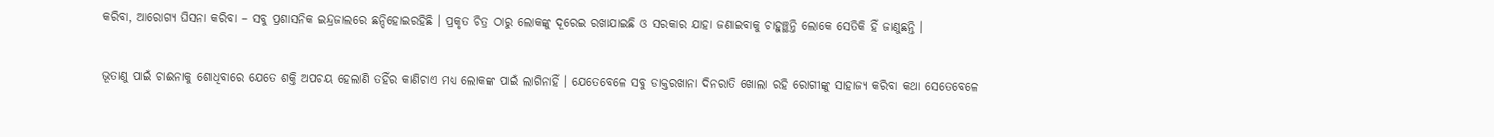କରିବା, ଆରୋଗ୍ୟ ଘିସନା କରିବା – ସବୁ ପ୍ରଶାସନିକ ଇନ୍ଦ୍ରଜାଲରେ ଛନ୍ଦିହୋଇରହିଛି । ପ୍ରକୃତ ଚିତ୍ର ଠାରୁ ଲୋକଙ୍କୁ ଦୂରେଇ ରଖାଯାଇଛି ଓ ସରକାର ଯାହା ଜଣାଇବାକୁ ଚାହୁଞ୍ଛନ୍ତି ଲୋକେ ସେତିକି ହିଁ ଜାଣୁଛନ୍ତି ।

ଭୂତାଣୁ ପାଇଁ ଚାଈନାକୁ ଶୋଧିବାରେ ଯେତେ ଶକ୍ତି ଅପଚୟ ହେଲାଣି ତହିଁର କାଣିଚାଏ ମଧ୍ୟ ଲୋକଙ୍କ ପାଇଁ ଲାଗିନାହିଁ । ଯେତେବେଳେ ସବୁ ଡାକ୍ତରଖାନା ଦିନରାତି ଖୋଲା ରହି ରୋଗୀଙ୍କୁ ସାହାଜ୍ଯ କରିବା କଥା ସେତେବେଳେ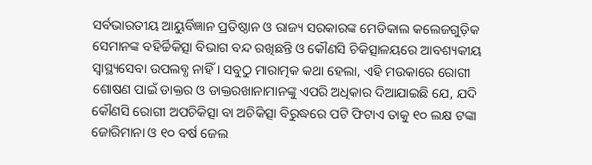ସର୍ବଭାରତୀୟ ଆୟୁର୍ବିଜ୍ଞାନ ପ୍ରତିଷ୍ଠାନ ଓ ରାଜ୍ୟ ସରକାରଙ୍କ ମେଡିକାଲ କଲେଜଗୁଡ଼ିକ ସେମାନଙ୍କ ବହିର୍ଚ୍ଚିକିତ୍ସା ବିଭାଗ ବନ୍ଦ ରଖିଛନ୍ତି ଓ କୌଣସି ଚିକିତ୍ସାଳୟରେ ଆବଶ୍ୟକୀୟ ସ୍ବାସ୍ଥ୍ୟସେବା ଉପଲବ୍ଧ ନାହିଁ । ସବୁଠୁ ମାରାତ୍ମକ କଥା ହେଲା, ଏହି ମଉକାରେ ରୋଗୀ ଶୋଷଣ ପାଇଁ ଡାକ୍ତର ଓ ଡାକ୍ତରଖାନାମାନଙ୍କୁ ଏପରି ଅଧିକାର ଦିଆଯାଇଛି ଯେ, ଯଦି କୌଣସି ରୋଗୀ ଅପଚିକିତ୍ସା ବା ଅଚିକିତ୍ସା ବିରୁଦ୍ଧରେ ପଟି ଫିଟାଏ ତାକୁ ୧୦ ଲକ୍ଷ ଟଙ୍କା ଜୋରିମାନା ଓ ୧୦ ବର୍ଷ ଜେଲ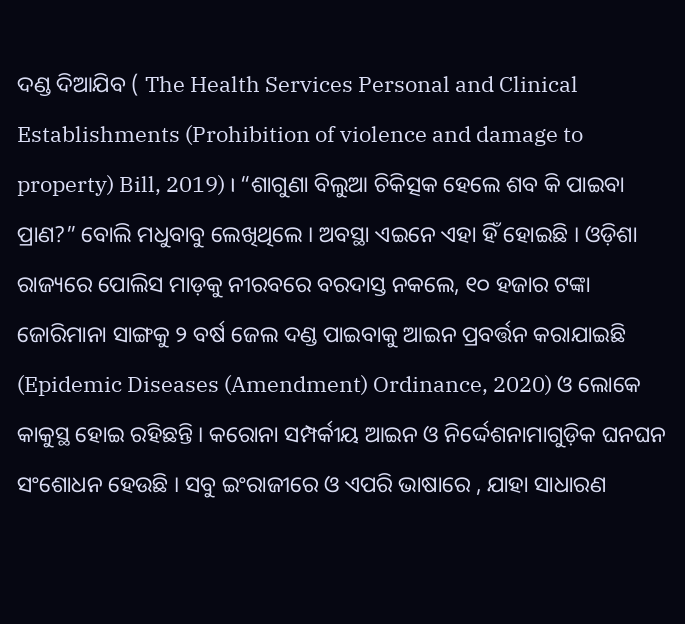ଦଣ୍ଡ ଦିଆଯିବ ( The Health Services Personal and Clinical Establishments (Prohibition of violence and damage to property) Bill, 2019) । “ଶାଗୁଣା ବିଲୁଆ ଚିକିତ୍ସକ ହେଲେ ଶବ କି ପାଇବା ପ୍ରାଣ?” ବୋଲି ମଧୁବାବୁ ଲେଖିଥିଲେ । ଅବସ୍ଥା ଏଇନେ ଏହା ହିଁ ହୋଇଛି । ଓଡ଼ିଶା ରାଜ୍ୟରେ ପୋଲିସ ମାଡ଼କୁ ନୀରବରେ ବରଦାସ୍ତ ନକଲେ, ୧୦ ହଜାର ଟଙ୍କା ଜୋରିମାନା ସାଙ୍ଗକୁ ୨ ବର୍ଷ ଜେଲ ଦଣ୍ଡ ପାଇବାକୁ ଆଇନ ପ୍ରବର୍ତ୍ତନ କରାଯାଇଛି (Epidemic Diseases (Amendment) Ordinance, 2020) ଓ ଲୋକେ କାକୁସ୍ଥ ହୋଇ ରହିଛନ୍ତି । କରୋନା ସମ୍ପର୍କୀୟ ଆଇନ ଓ ନିର୍ଦ୍ଦେଶନାମାଗୁଡ଼ିକ ଘନଘନ ସଂଶୋଧନ ହେଉଛି । ସବୁ ଇଂରାଜୀରେ ଓ ଏପରି ଭାଷାରେ , ଯାହା ସାଧାରଣ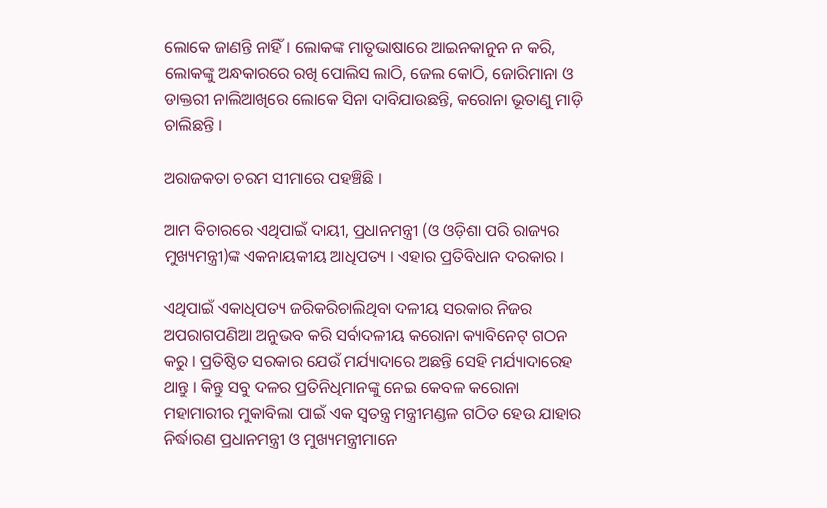ଲୋକେ ଜାଣନ୍ତି ନାହିଁ । ଲୋକଙ୍କ ମାତୃଭାଷାରେ ଆଇନକାନୁନ ନ କରି, ଲୋକଙ୍କୁ ଅନ୍ଧକାରରେ ରଖି ପୋଲିସ ଲାଠି, ଜେଲ କୋଠି, ଜୋରିମାନା ଓ ଡାକ୍ତରୀ ନାଲିଆଖିରେ ଲୋକେ ସିନା ଦାବିଯାଉଛନ୍ତି, କରୋନା ଭୂତାଣୁ ମାଡ଼ି ଚାଲିଛନ୍ତି ।

ଅରାଜକତା ଚରମ ସୀମାରେ ପହଞ୍ଚିଛି ।

ଆମ ବିଚାରରେ ଏଥିପାଇଁ ଦାୟୀ, ପ୍ରଧାନମନ୍ତ୍ରୀ (ଓ ଓଡ଼ିଶା ପରି ରାଜ୍ୟର ମୁଖ୍ୟମନ୍ତ୍ରୀ)ଙ୍କ ଏକନାୟକୀୟ ଆଧିପତ୍ୟ । ଏହାର ପ୍ରତିବିଧାନ ଦରକାର ।

ଏଥିପାଇଁ ଏକାଧିପତ୍ୟ ଜରିକରିଚାଲିଥିବା ଦଳୀୟ ସରକାର ନିଜର ଅପରାଗପଣିଆ ଅନୁଭବ କରି ସର୍ବାଦଳୀୟ କରୋନା କ୍ୟାବିନେଟ୍ ଗଠନ କରୁ । ପ୍ରତିଷ୍ଠିତ ସରକାର ଯେଉଁ ମର୍ଯ୍ୟାଦାରେ ଅଛନ୍ତି ସେହି ମର୍ଯ୍ୟାଦାରେହ ଥାନ୍ତୁ । କିନ୍ତୁ ସବୁ ଦଳର ପ୍ରତିନିଧିମାନଙ୍କୁ ନେଇ କେବଳ କରୋନା ମହାମାରୀର ମୁକାବିଲା ପାଇଁ ଏକ ସ୍ଵତନ୍ତ୍ର ମନ୍ତ୍ରୀମଣ୍ଡଳ ଗଠିତ ହେଉ ଯାହାର ନିର୍ଦ୍ଧାରଣ ପ୍ରଧାନମନ୍ତ୍ରୀ ଓ ମୁଖ୍ୟମନ୍ତ୍ରୀମାନେ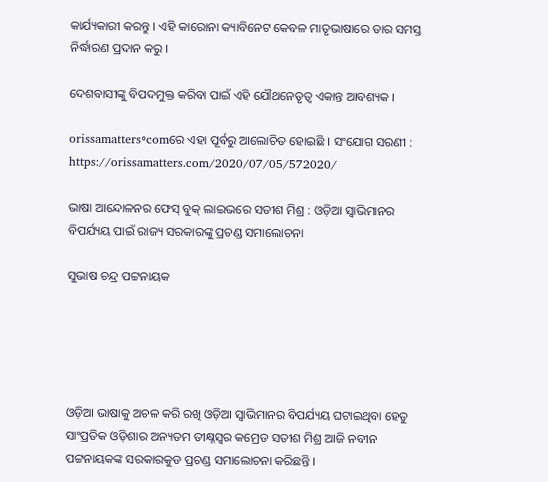କାର୍ଯ୍ୟକାରୀ କରନ୍ତୁ । ଏହି କାରୋନା କ୍ୟାବିନେଟ କେବଳ ମାତୃଭାଷାରେ ତାର ସମସ୍ତ ନିର୍ଦ୍ଧାରଣ ପ୍ରଦାନ କରୁ ।

ଦେଶବାସୀଙ୍କୁ ବିପଦମୁକ୍ତ କରିବା ପାଇଁ ଏହି ଯୌଥନେତୃତ୍ଵ ଏକାନ୍ତ ଆବଶ୍ୟକ ।

orissamatters॰comରେ ଏହା ପୂର୍ବରୁ ଆଲୋଚିତ ହୋଇଛି । ସଂଯୋଗ ସରଣୀ : https://orissamatters.com/2020/07/05/572020/

ଭାଷା ଆନ୍ଦୋଳନର ଫେସ୍ ବୁକ୍ ଲାଇଭରେ ସତୀଶ ମିଶ୍ର : ଓଡ଼ିଆ ସ୍ଵାଭିମାନର ବିପର୍ଯ୍ୟୟ ପାଇଁ ରାଜ୍ୟ ସରକାରଙ୍କୁ ପ୍ରଚଣ୍ଡ ସମାଲୋଚନା

ସୁଭାଷ ଚନ୍ଦ୍ର ପଟ୍ଟନାୟକ





ଓଡ଼ିଆ ଭାଷାକୁ ଅଚଳ କରି ରଖି ଓଡ଼ିଆ ସ୍ଵାଭିମାନର ବିପର୍ଯ୍ୟୟ ଘଟାଇଥିବା ହେତୁ ସାଂପ୍ରତିକ ଓଡ଼ିଶାର ଅନ୍ୟତମ ତୀକ୍ଷ୍ନସ୍ଵର କମ୍ରେଡ ସତୀଶ ମିଶ୍ର ଆଜି ନବୀନ ପଟ୍ଟନାୟକଙ୍କ ସରକାରକୁଡ ପ୍ରଚଣ୍ଡ ସମାଲୋଚନା କରିଛନ୍ତି ।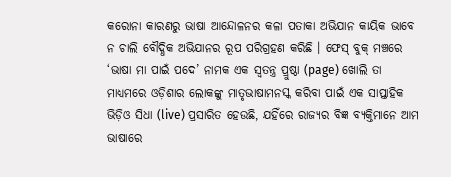କରୋନା କାରଣରୁ ଭାଷା ଆନ୍ଦୋଳନର କଳା ପତାକା ଅଭିଯାନ କାୟିକ ଭାବେ ନ ଚାଲି ବୌଦ୍ଧିକ ଅଭିଯାନର ରୂପ ପରିଗ୍ରହଣ କରିଛି । ଫେସ୍ ବୁକ୍ ମଞ୍ଚରେ ‘ଭାଷା ମା ପାଇଁ ପଦେ’ ନାମକ ଏକ ସ୍ଵତନ୍ତ୍ର ପ୍ରୁଷ୍ଠା (page) ଖୋଲି ତା ମାଧ୍ୟମରେ ଓଡ଼ିଶାର ଲୋକଙ୍କୁ ମାତୃଭାଷାମନସ୍କ କରିବା ପାଇଁ ଏକ ସାପ୍ତାହିକ ଭିଡ଼ିଓ ସିଧା (live) ପ୍ରସାରିତ ହେଉଛି, ଯହିଁରେ ରାଜ୍ୟର ବିଜ୍ଞ ବ୍ୟକ୍ତିମାନେ ଆମ ଭାଷାରେ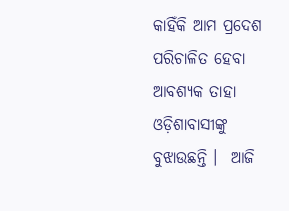କାହିଁକି ଆମ ପ୍ରଦେଶ ପରିଚାଳିତ ହେବା ଆବଶ୍ୟକ ତାହା ଓଡ଼ିଶାବାସୀଙ୍କୁ ବୁଝାଉଛନ୍ତି ।  ଆଜି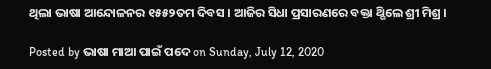ଥିଲା ଭାଷା ଆନ୍ଦୋଳନର ୧୫୫୨ତମ ଦିବସ । ଆଜିର ସିଧା ପ୍ରସାରଣରେ ବକ୍ତା ଥ୍ଗିଲେ ଶ୍ରୀ ମିଶ୍ର ।

Posted by ଭାଷା ମାଆ ପାଇଁ ପଦେ on Sunday, July 12, 2020